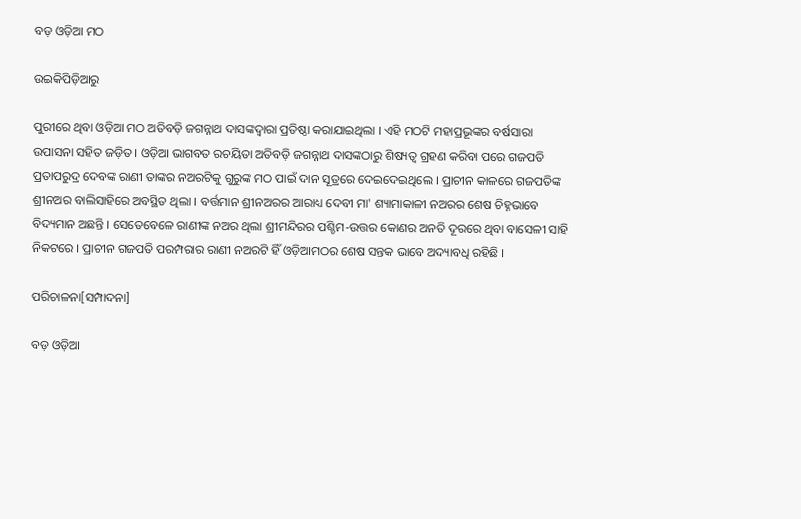ବଡ଼ ଓଡ଼ିଆ ମଠ

ଉଇକିପିଡ଼ିଆ‌ରୁ

ପୁରୀରେ ଥିବା ଓଡ଼ିଆ ମଠ ଅତିବଡ଼ି ଜଗନ୍ନାଥ ଦାସଙ୍କଦ୍ୱାରା ପ୍ରତିଷ୍ଠା କରାଯାଇଥିଲା । ଏହି ମଠଟି ମହାପ୍ରଭୂଙ୍କର ବର୍ଷସାରା ଉପାସନା ସ‌ହିତ ଜଡ଼ିତ । ଓଡ଼ିଆ ଭାଗବତ ରଚୟିତା ଅତିବଡ଼ି ଜଗନ୍ନାଥ ଦାସଙ୍କଠାରୁ ଶିଷ୍ୟତ୍ୱ ଗ୍ରହଣ କରିବା ପରେ ଗଜପତି ପ୍ରତାପରୁଦ୍ର ଦେବଙ୍କ ରାଣୀ ତାଙ୍କର ନଅରଟିକୁ ଗୁରୁଙ୍କ ମଠ ପାଇଁ ଦାନ ସୂତ୍ରରେ ଦେଇଦେଇଥିଲେ । ପ୍ରାଚୀନ କାଳରେ ଗଜପତିଙ୍କ ଶ୍ରୀନଅର ବାଲିସାହିରେ ଅବସ୍ଥିତ ଥିଲା । ବର୍ତ୍ତମାନ ଶ୍ରୀନଅରର ଆରାଧ୍ୟ ଦେବୀ ମା' ଶ୍ୟାମାକାଳୀ ନଅରର ଶେଷ ଚିହ୍ନଭାବେ ବିଦ୍ୟମାନ ଅଛନ୍ତି । ସେତେବେଳେ ରାଣୀଙ୍କ ନଅର ଥିଲା ଶ୍ରୀମନ୍ଦିରର ପଶ୍ଚିମ-ଉତ୍ତର କୋଣର ଅନତି ଦୂରରେ ଥିବା ବାସେଳୀ ସାହି ନିକଟରେ । ପ୍ରାଚୀନ ଗଜପତି ପରମ୍ପରାର ରାଣୀ ନଅରଟି ହିଁ ଓଡ଼ିଆମଠର ଶେଷ ସନ୍ତକ ଭାବେ ଅଦ୍ୟାବଧି ରହିଛି ।

ପରିଚାଳନା[ସମ୍ପାଦନା]

ବଡ଼ ଓଡ଼ିଆ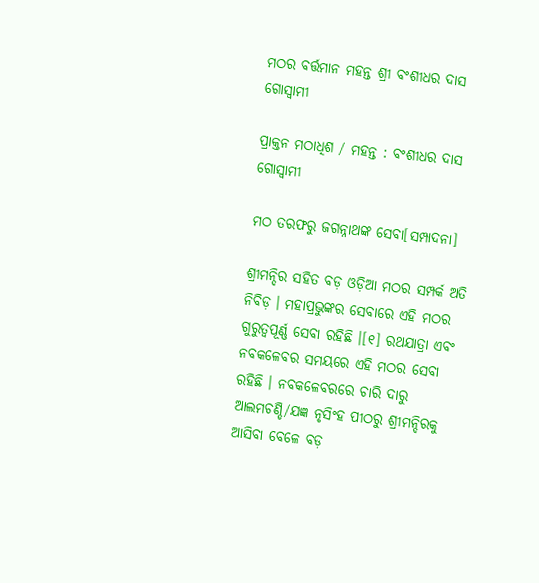ମଠର ବର୍ତ୍ତମାନ ମହନ୍ତ ଶ୍ରୀ ବଂଶୀଧର ଦାସ ଗୋସ୍ୱାମୀ

ପ୍ରାକ୍ତନ ମଠାଧିଶ / ମହନ୍ତ : ବଂଶୀଧର ଦାସ ଗୋସ୍ୱାମୀ

ମଠ ତରଫରୁ ଜଗନ୍ନାଥଙ୍କ ସେବା[ସମ୍ପାଦନା]

ଶ୍ରୀମନ୍ଦିର ସହିତ ବଡ଼ ଓଡ଼ିଆ ମଠର ସମ୍ପର୍କ ଅତି ନିବିଡ଼ । ମହାପ୍ରଭୁଙ୍କର ସେବାରେ ଏହି ମଠର ଗୁରୁତ୍ୱପୂର୍ଣ୍ଣ ସେବା ରହିଛି ।[୧] ରଥଯାତ୍ରା ଏବଂ ନବକଳେବର ସମୟରେ ଏହି ମଠର ସେବା ରହିଛି । ନବକଳେବରରେ ଚାରି ଦାରୁ ଆଲମଚଣ୍ଡି/ଯଜ୍ଞ ନୃସିଂହ ପୀଠରୁ ଶ୍ରୀମନ୍ଦିରକୁ ଆସିବା ବେଳେ ବଡ଼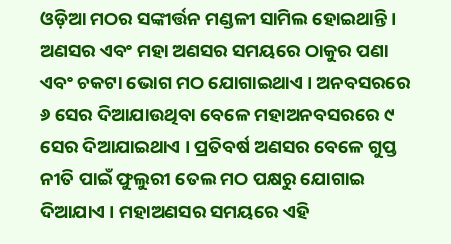ଓଡ଼ିଆ ମଠର ସଙ୍କୀର୍ତ୍ତନ ମଣ୍ଡଳୀ ସାମିଲ ହୋଇଥାନ୍ତି । ଅଣସର ଏବଂ ମହା ଅଣସର ସମୟରେ ଠାକୁର ପଣା ଏବଂ ଚକଟା ଭୋଗ ମଠ ଯୋଗାଇଥାଏ । ଅନବସରରେ ୬ ସେର ଦିଆଯାଉଥିବା ବେଳେ ମହାଅନବସରରେ ୯ ସେର ଦିଆଯାଇଥାଏ । ପ୍ରତିବର୍ଷ ଅଣସର ବେଳେ ଗୁପ୍ତ ନୀତି ପାଇଁ ଫୁଲୁରୀ ତେଲ ମଠ ପକ୍ଷରୁ ଯୋଗାଇ ଦିଆଯାଏ । ମହାଅଣସର ସମୟରେ ଏହି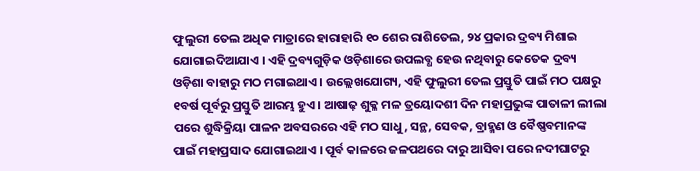ଫୁଲୁରୀ ତେଲ ଅଧିକ ମାତ୍ରାରେ ହାରାହାରି ୧୦ ଶେର ରାଶିତେଲ, ୨୪ ପ୍ରକାର ଦ୍ରବ୍ୟ ମିଶାଇ ଯୋଗାଇଦିଆଯାଏ । ଏହି ଦ୍ରବ୍ୟଗୁଡ଼ିକ ଓଡ଼ିଶାରେ ଉପଲବ୍ଧ ହେଉ ନଥିବାରୁ କେତେକ ଦ୍ରବ୍ୟ ଓଡ଼ିଶା ବାହାରୁ ମଠ ମଗାଇଥାଏ । ଉଲ୍ଲେଖଯୋଗ୍ୟ, ଏହି ଫୁଲୁରୀ ତେଲ ପ୍ରସ୍ତୁତି ପାଇଁ ମଠ ପକ୍ଷରୁ ୧ବର୍ଷ ପୂର୍ବରୁ ପ୍ରସ୍ତୁତି ଆରମ୍ଭ ହୁଏ । ଆଷାଢ଼ ଶୁକ୍ଳ ମଳ ତ୍ରୟୋଦଶୀ ଦିନ ମ‌ହାପ୍ରଭୁଙ୍କ ପାତାଳୀ ଲୀଲା ପରେ ଶୁଦ୍ଧିକ୍ରିୟା ପାଳନ ଅବସରରେ ଏହି ମଠ ସାଧୁ, ସନ୍ଥ, ସେବକ, ବ୍ରାହ୍ମଣ ଓ ବୈଷ୍ଣବମାନଙ୍କ ପାଇଁ ମ‌ହାପ୍ରସାଦ ଯୋଗାଇଥାଏ । ପୂର୍ବ କାଳରେ ଜଳପଥରେ ଦାରୁ ଆସିବା ପରେ ନ‌ଦୀଘାଟରୁ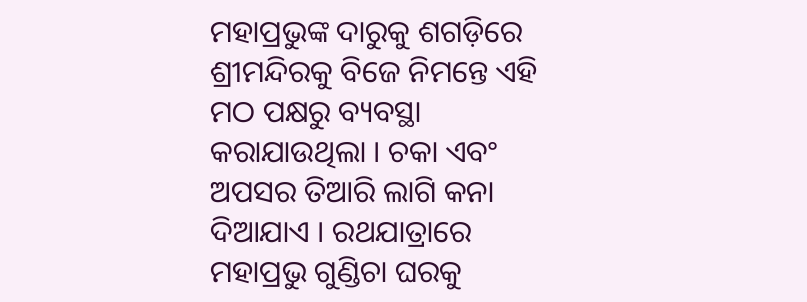ମ‌ହାପ୍ରଭୁଙ୍କ ଦାରୁକୁ ଶଗଡ଼ିରେ ଶ୍ରୀମନ୍ଦିରକୁ ବିଜେ ନିମନ୍ତେ ଏହି ମଠ ପକ୍ଷରୁ ବ୍ୟବସ୍ଥା କରାଯାଉଥିଲା । ଚକା ଏବଂ ଅପସର ତିଆରି ଲାଗି କନା ଦିଆଯାଏ । ରଥଯାତ୍ରାରେ ମହାପ୍ରଭୁ ଗୁଣ୍ଡିଚା ଘରକୁ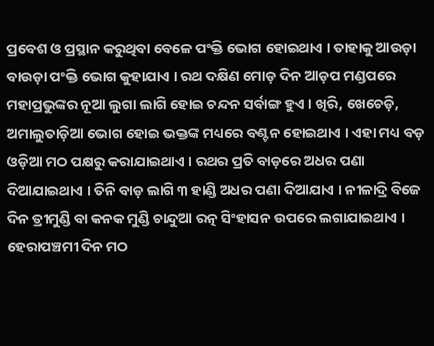ପ୍ରବେଶ ଓ ପ୍ରସ୍ଥାନ କରୁଥିବା ବେଳେ ପଂକ୍ତି ଭୋଗ ହୋଇଥାଏ । ତାହାକୁ ଆଉଡ଼ା ବାଉଡ଼ା ପଂକ୍ତି ଭୋଗ କୁହାଯାଏ । ରଥ ଦକ୍ଷିଣ ମୋଡ଼ ଦିନ ଆଡ଼ପ ମଣ୍ଡପରେ ମହାପ୍ରଭୁଙ୍କର ନୂଆ ଲୁଗା ଲାଗି ହୋଇ ଚନ୍ଦନ ସର୍ବାଙ୍ଗ ହୁଏ । ଖିରି, ଖେଚେଡ଼ି, ଅମାଲୁତାଡ଼ିଆ ଭୋଗ ହୋଇ ଭକ୍ତଙ୍କ ମଧ୍ୟରେ ବଣ୍ଟନ ହୋଇଥାଏ । ଏହା ମଧ୍ୟ ବଡ଼ ଓଡ଼ିଆ ମଠ ପକ୍ଷରୁ କରାଯାଇଥାଏ । ରଥର ପ୍ରତି ବାଡ଼ରେ ଅଧର ପଣା ଦିଆଯାଇଥାଏ । ତିନି ବାଡ଼ ଲାଗି ୩ ହାଣ୍ଡି ଅଧର ପଣା ଦିଆଯାଏ । ନୀଳାଦ୍ରି ବିଜେ ଦିନ ତ୍ରୀମୁଣ୍ଡି ବା କନକ ମୁଣ୍ଡି ଚାନ୍ଦୁଆ ରତ୍ନ ସିଂହାସନ ଉପରେ ଲଗାଯାଇଥାଏ । ହେରାପଞ୍ଚମୀ ଦିନ ମଠ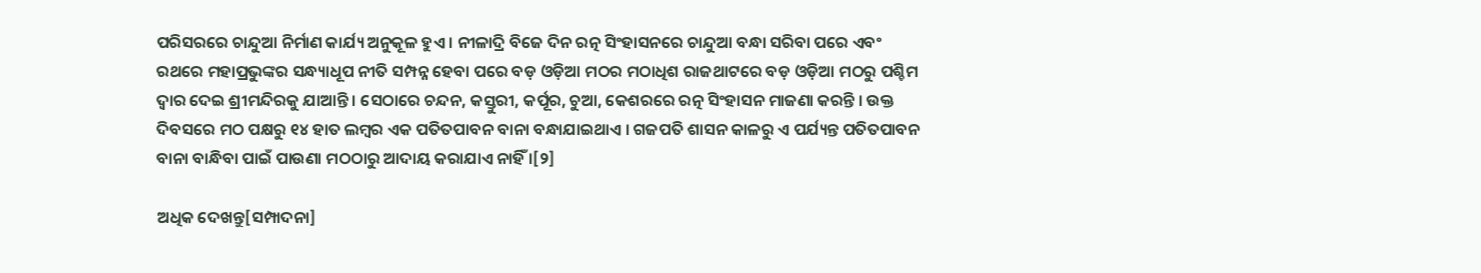ପରିସରରେ ଚାନ୍ଦୁଆ ନିର୍ମାଣ କାର୍ଯ୍ୟ ଅନୁକୂଳ ହୁଏ । ନୀଳାଦ୍ରି ବିଜେ ଦିନ ରତ୍ନ ସିଂହାସନରେ ଚାନ୍ଦୁଆ ବନ୍ଧା ସରିବା ପରେ ଏବଂ ରଥରେ ମହାପ୍ରଭୁଙ୍କର ସନ୍ଧ୍ୟାଧୂପ ନୀତି ସମ୍ପନ୍ନ ହେବା ପରେ ବଡ଼ ଓଡ଼ିଆ ମଠର ମଠାଧିଶ ରାଜଥାଟରେ ବଡ଼ ଓଡ଼ିଆ ମଠରୁ ପଶ୍ଚିମ ଦ୍ୱାର ଦେଇ ଶ୍ରୀମନ୍ଦିରକୁ ଯାଆନ୍ତି । ସେଠାରେ ଚନ୍ଦନ, କସ୍ତୁରୀ, କର୍ପୂର, ଚୁଆ, କେଶରରେ ରତ୍ନ ସିଂହାସନ ମାଜଣା କରନ୍ତି । ଉକ୍ତ ଦିବସରେ ମଠ ପକ୍ଷରୁ ୧୪ ହାତ ଲମ୍ବର ଏକ ପତିତପାବନ ବାନା ବନ୍ଧାଯାଇଥାଏ । ଗଜପତି ଶାସନ କାଳରୁ ଏ ପର୍ଯ୍ୟନ୍ତ ପତିତପାବନ ବାନା ବାନ୍ଧିବା ପାଇଁ ପାଉଣା ମଠଠାରୁ ଆଦାୟ କରାଯାଏ ନାହିଁ ।[୨]

ଅଧିକ ଦେଖନ୍ତୁ[ସମ୍ପାଦନା]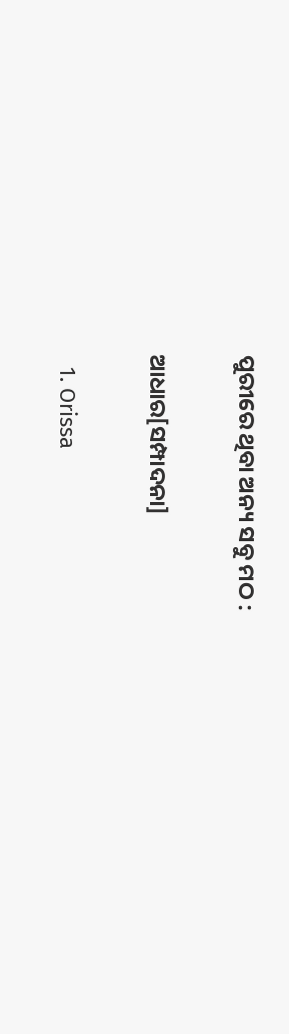ପୁରୀରେ ଥିବା ଅନ୍ୟ ସବୁ ମଠ :

ଆଧାର[ସମ୍ପାଦନା]

  1. Orissa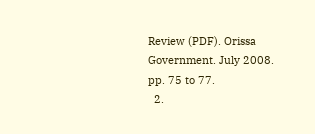Review (PDF). Orissa Government. July 2008. pp. 75 to 77.
  2.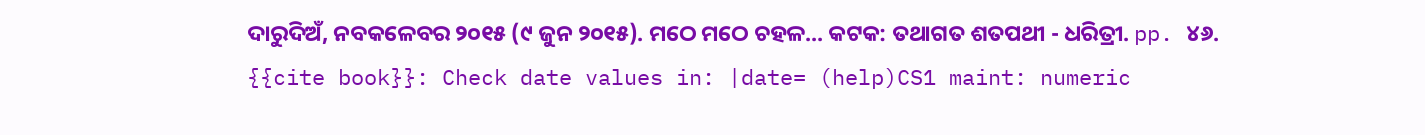ଦାରୁଦିଅଁ, ନବକଳେବର ୨୦୧୫ (୯ ଜୁନ ୨୦୧୫). ମଠେ ମଠେ ଚହଳ... କଟକ: ତଥାଗତ ଶତପଥୀ - ଧରିତ୍ରୀ. pp. ୪୬. {{cite book}}: Check date values in: |date= (help)CS1 maint: numeric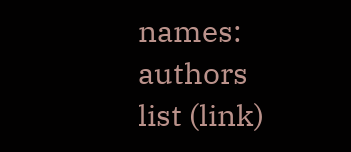names: authors list (link)